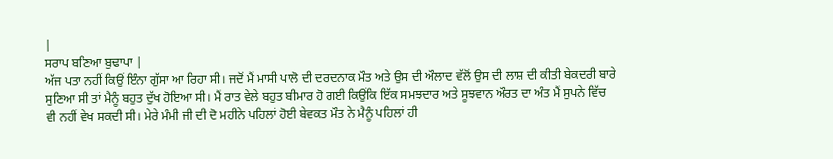|
ਸਰਾਪ ਬਣਿਆ ਬੁਢਾਪਾ |
ਅੱਜ ਪਤਾ ਨਹੀਂ ਕਿਉਂ ਇੰਨਾ ਗੁੱਸਾ ਆ ਰਿਹਾ ਸੀ। ਜਦੋਂ ਮੈਂ ਮਾਸੀ ਪਾਲੋ ਦੀ ਦਰਦਨਾਕ ਮੌਤ ਅਤੇ ਉਸ ਦੀ ਔਲਾਦ ਵੱਲੋਂ ਉਸ ਦੀ ਲਾਸ਼ ਦੀ ਕੀਤੀ ਬੇਕਦਰੀ ਬਾਰੇ ਸੁਣਿਆ ਸੀ ਤਾਂ ਮੈਨੂੰ ਬਹੁਤ ਦੁੱਖ ਹੋਇਆ ਸੀ। ਮੈਂ ਰਾਤ ਵੇਲੇ ਬਹੁਤ ਬੀਮਾਰ ਹੋ ਗਈ ਕਿਉਂਕਿ ਇੱਕ ਸਮਝਦਾਰ ਅਤੇ ਸੂਝਵਾਨ ਔਰਤ ਦਾ ਅੰਤ ਮੈਂ ਸੁਪਨੇ ਵਿੱਚ ਵੀ ਨਹੀਂ ਵੇਖ ਸਕਦੀ ਸੀ। ਮੇਰੇ ਮੰਮੀ ਜੀ ਦੀ ਦੋ ਮਹੀਨੇ ਪਹਿਲਾਂ ਹੋਈ ਬੇਵਕਤ ਮੌਤ ਨੇ ਮੈਨੂੰ ਪਹਿਲਾਂ ਹੀ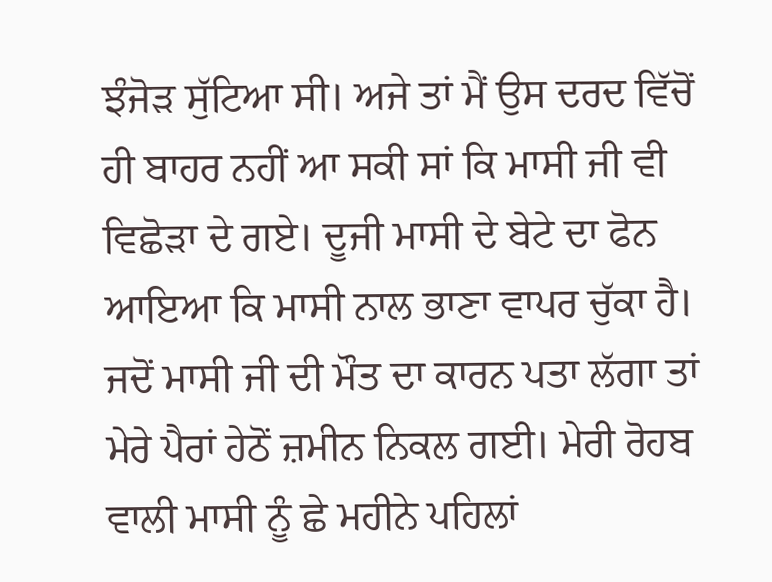ਝੰਜੋੜ ਸੁੱਟਿਆ ਸੀ। ਅਜੇ ਤਾਂ ਮੈਂ ਉਸ ਦਰਦ ਵਿੱਚੋਂ ਹੀ ਬਾਹਰ ਨਹੀਂ ਆ ਸਕੀ ਸਾਂ ਕਿ ਮਾਸੀ ਜੀ ਵੀ ਵਿਛੋੜਾ ਦੇ ਗਏ। ਦੂਜੀ ਮਾਸੀ ਦੇ ਬੇਟੇ ਦਾ ਫੋਨ ਆਇਆ ਕਿ ਮਾਸੀ ਨਾਲ ਭਾਣਾ ਵਾਪਰ ਚੁੱਕਾ ਹੈ। ਜਦੋਂ ਮਾਸੀ ਜੀ ਦੀ ਮੌਤ ਦਾ ਕਾਰਨ ਪਤਾ ਲੱਗਾ ਤਾਂ ਮੇਰੇ ਪੈਰਾਂ ਹੇਠੋਂ ਜ਼ਮੀਨ ਨਿਕਲ ਗਈ। ਮੇਰੀ ਰੋਹਬ ਵਾਲੀ ਮਾਸੀ ਨੂੰ ਛੇ ਮਹੀਨੇ ਪਹਿਲਾਂ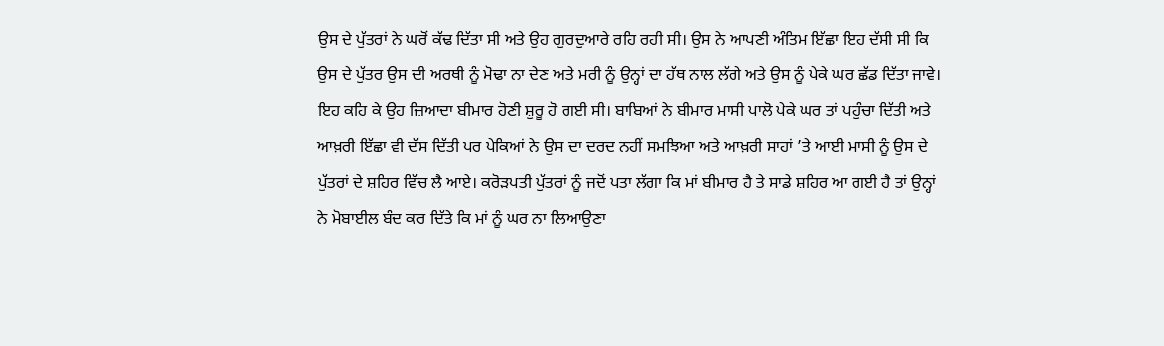ਉਸ ਦੇ ਪੁੱਤਰਾਂ ਨੇ ਘਰੋਂ ਕੱਢ ਦਿੱਤਾ ਸੀ ਅਤੇ ਉਹ ਗੁਰਦੁਆਰੇ ਰਹਿ ਰਹੀ ਸੀ। ਉਸ ਨੇ ਆਪਣੀ ਅੰਤਿਮ ਇੱਛਾ ਇਹ ਦੱਸੀ ਸੀ ਕਿ ਉਸ ਦੇ ਪੁੱਤਰ ਉਸ ਦੀ ਅਰਥੀ ਨੂੰ ਮੋਢਾ ਨਾ ਦੇਣ ਅਤੇ ਮਰੀ ਨੂੰ ਉਨ੍ਹਾਂ ਦਾ ਹੱਥ ਨਾਲ ਲੱਗੇ ਅਤੇ ਉਸ ਨੂੰ ਪੇਕੇ ਘਰ ਛੱਡ ਦਿੱਤਾ ਜਾਵੇ। ਇਹ ਕਹਿ ਕੇ ਉਹ ਜ਼ਿਆਦਾ ਬੀਮਾਰ ਹੋਣੀ ਸ਼ੁਰੂ ਹੋ ਗਈ ਸੀ। ਬਾਬਿਆਂ ਨੇ ਬੀਮਾਰ ਮਾਸੀ ਪਾਲੋ ਪੇਕੇ ਘਰ ਤਾਂ ਪਹੁੰਚਾ ਦਿੱਤੀ ਅਤੇ ਆਖ਼ਰੀ ਇੱਛਾ ਵੀ ਦੱਸ ਦਿੱਤੀ ਪਰ ਪੇਕਿਆਂ ਨੇ ਉਸ ਦਾ ਦਰਦ ਨਹੀਂ ਸਮਝਿਆ ਅਤੇ ਆਖ਼ਰੀ ਸਾਹਾਂ ’ਤੇ ਆਈ ਮਾਸੀ ਨੂੰ ਉਸ ਦੇ ਪੁੱਤਰਾਂ ਦੇ ਸ਼ਹਿਰ ਵਿੱਚ ਲੈ ਆਏ। ਕਰੋੜਪਤੀ ਪੁੱਤਰਾਂ ਨੂੰ ਜਦੋਂ ਪਤਾ ਲੱਗਾ ਕਿ ਮਾਂ ਬੀਮਾਰ ਹੈ ਤੇ ਸਾਡੇ ਸ਼ਹਿਰ ਆ ਗਈ ਹੈ ਤਾਂ ਉਨ੍ਹਾਂ ਨੇ ਮੋਬਾਈਲ ਬੰਦ ਕਰ ਦਿੱਤੇ ਕਿ ਮਾਂ ਨੂੰ ਘਰ ਨਾ ਲਿਆਉਣਾ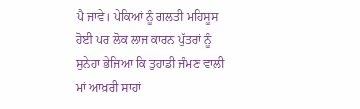ਪੈ ਜਾਵੇ। ਪੇਕਿਆਂ ਨੂੰ ਗਲਤੀ ਮਹਿਸੂਸ ਹੋਈ ਪਰ ਲੋਕ ਲਾਜ ਕਾਰਨ ਪੁੱਤਰਾਂ ਨੂੰ ਸੁਨੇਹਾ ਭੇਜਿਆ ਕਿ ਤੁਹਾਡੀ ਜੰਮਣ ਵਾਲੀ ਮਾਂ ਆਖ਼ਰੀ ਸਾਹਾਂ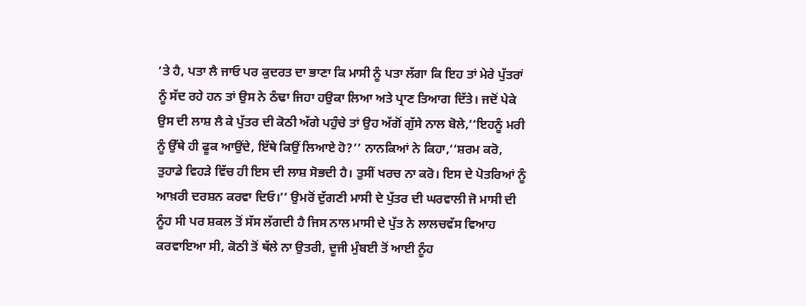’ਤੇ ਹੈ, ਪਤਾ ਲੈ ਜਾਓ ਪਰ ਕੁਦਰਤ ਦਾ ਭਾਣਾ ਕਿ ਮਾਸੀ ਨੂੰ ਪਤਾ ਲੱਗਾ ਕਿ ਇਹ ਤਾਂ ਮੇਰੇ ਪੁੱਤਰਾਂ ਨੂੰ ਸੱਦ ਰਹੇ ਹਨ ਤਾਂ ਉਸ ਨੇ ਠੰਢਾ ਜਿਹਾ ਹਉਕਾ ਲਿਆ ਅਤੇ ਪ੍ਰਾਣ ਤਿਆਗ ਦਿੱਤੇ। ਜਦੋਂ ਪੇਕੇ ਉਸ ਦੀ ਲਾਸ਼ ਲੈ ਕੇ ਪੁੱਤਰ ਦੀ ਕੋਠੀ ਅੱਗੇ ਪਹੁੰਚੇ ਤਾਂ ਉਹ ਅੱਗੋਂ ਗੁੱਸੇ ਨਾਲ ਬੋਲੇ,‘‘ਇਹਨੂੰ ਮਰੀ ਨੂੰ ਉੱਥੇ ਹੀ ਫੂਕ ਆਉਂਦੇ, ਇੱਥੇ ਕਿਉਂ ਲਿਆਏ ਹੋ?’’ ਨਾਨਕਿਆਂ ਨੇ ਕਿਹਾ,‘‘ਸ਼ਰਮ ਕਰੋ, ਤੁਹਾਡੇ ਵਿਹੜੇ ਵਿੱਚ ਹੀ ਇਸ ਦੀ ਲਾਸ਼ ਸੋਭਦੀ ਹੈ। ਤੁਸੀਂ ਖਰਚ ਨਾ ਕਰੋ। ਇਸ ਦੇ ਪੋਤਰਿਆਂ ਨੂੰ ਆਖ਼ਰੀ ਦਰਸ਼ਨ ਕਰਵਾ ਦਿਓ।’’ ਉਮਰੋਂ ਦੁੱਗਣੀ ਮਾਸੀ ਦੇ ਪੁੱਤਰ ਦੀ ਘਰਵਾਲੀ ਜੋ ਮਾਸੀ ਦੀ ਨੂੰਹ ਸੀ ਪਰ ਸ਼ਕਲ ਤੋਂ ਸੱਸ ਲੱਗਦੀ ਹੈ ਜਿਸ ਨਾਲ ਮਾਸੀ ਦੇ ਪੁੱਤ ਨੇ ਲਾਲਚਵੱਸ ਵਿਆਹ ਕਰਵਾਇਆ ਸੀ, ਕੋਠੀ ਤੋਂ ਥੱਲੇ ਨਾ ਉਤਰੀ, ਦੂਜੀ ਮੁੰਬਈ ਤੋਂ ਆਈ ਨੂੰਹ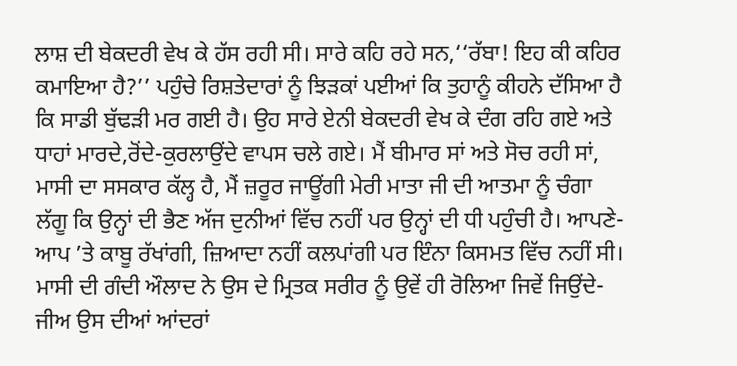ਲਾਸ਼ ਦੀ ਬੇਕਦਰੀ ਵੇਖ ਕੇ ਹੱਸ ਰਹੀ ਸੀ। ਸਾਰੇ ਕਹਿ ਰਹੇ ਸਨ,‘‘ਰੱਬਾ! ਇਹ ਕੀ ਕਹਿਰ ਕਮਾਇਆ ਹੈ?’’ ਪਹੁੰਚੇ ਰਿਸ਼ਤੇਦਾਰਾਂ ਨੂੰ ਝਿੜਕਾਂ ਪਈਆਂ ਕਿ ਤੁਹਾਨੂੰ ਕੀਹਨੇ ਦੱਸਿਆ ਹੈ ਕਿ ਸਾਡੀ ਬੁੱਢੜੀ ਮਰ ਗਈ ਹੈ। ਉਹ ਸਾਰੇ ਏਨੀ ਬੇਕਦਰੀ ਵੇਖ ਕੇ ਦੰਗ ਰਹਿ ਗਏ ਅਤੇ ਧਾਹਾਂ ਮਾਰਦੇ,ਰੋਂਦੇ-ਕੁਰਲਾਉਂਦੇ ਵਾਪਸ ਚਲੇ ਗਏ। ਮੈਂ ਬੀਮਾਰ ਸਾਂ ਅਤੇ ਸੋਚ ਰਹੀ ਸਾਂ, ਮਾਸੀ ਦਾ ਸਸਕਾਰ ਕੱਲ੍ਹ ਹੈ, ਮੈਂ ਜ਼ਰੂਰ ਜਾਊਂਗੀ ਮੇਰੀ ਮਾਤਾ ਜੀ ਦੀ ਆਤਮਾ ਨੂੰ ਚੰਗਾ ਲੱਗੂ ਕਿ ਉਨ੍ਹਾਂ ਦੀ ਭੈਣ ਅੱਜ ਦੁਨੀਆਂ ਵਿੱਚ ਨਹੀਂ ਪਰ ਉਨ੍ਹਾਂ ਦੀ ਧੀ ਪਹੁੰਚੀ ਹੈ। ਆਪਣੇ-ਆਪ ’ਤੇ ਕਾਬੂ ਰੱਖਾਂਗੀ, ਜ਼ਿਆਦਾ ਨਹੀਂ ਕਲਪਾਂਗੀ ਪਰ ਇੰਨਾ ਕਿਸਮਤ ਵਿੱਚ ਨਹੀਂ ਸੀ। ਮਾਸੀ ਦੀ ਗੰਦੀ ਔਲਾਦ ਨੇ ਉਸ ਦੇ ਮ੍ਰਿਤਕ ਸਰੀਰ ਨੂੰ ਉਵੇਂ ਹੀ ਰੋਲਿਆ ਜਿਵੇਂ ਜਿਉਂਦੇ-ਜੀਅ ਉਸ ਦੀਆਂ ਆਂਦਰਾਂ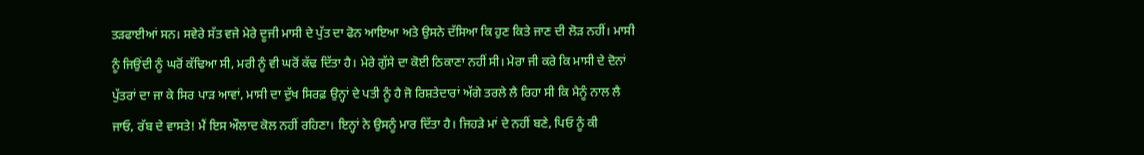ਤੜਫਾਈਆਂ ਸਨ। ਸਵੇਰੇ ਸੱਤ ਵਜੇ ਮੇਰੇ ਦੂਜੀ ਮਾਸੀ ਦੇ ਪੁੱਤ ਦਾ ਫੋਨ ਆਇਆ ਅਤੇ ਉਸਨੇ ਦੱਸਿਆ ਕਿ ਹੁਣ ਕਿਤੇ ਜਾਣ ਦੀ ਲੋੜ ਨਹੀਂ। ਮਾਸੀ ਨੂੰ ਜਿਉਂਦੀ ਨੂੰ ਘਰੋਂ ਕੱਢਿਆ ਸੀ, ਮਰੀ ਨੂੰ ਵੀ ਘਰੋਂ ਕੱਢ ਦਿੱਤਾ ਹੈ। ਮੇਰੇ ਗੁੱਸੇ ਦਾ ਕੋਈ ਠਿਕਾਣਾ ਨਹੀਂ ਸੀ। ਮੇਰਾ ਜੀ ਕਰੇ ਕਿ ਮਾਸੀ ਦੇ ਦੋਨਾਂ ਪੁੱਤਰਾਂ ਦਾ ਜਾ ਕੇ ਸਿਰ ਪਾੜ ਆਵਾਂ, ਮਾਸੀ ਦਾ ਦੁੱਖ ਸਿਰਫ਼ ਉਨ੍ਹਾਂ ਦੇ ਪਤੀ ਨੂੰ ਹੈ ਜੋ ਰਿਸ਼ਤੇਦਾਰਾਂ ਅੱਗੇ ਤਰਲੇ ਲੈ ਰਿਹਾ ਸੀ ਕਿ ਮੈਨੂੰ ਨਾਲ ਲੈ ਜਾਓ, ਰੱਬ ਦੇ ਵਾਸਤੇ! ਮੈਂ ਇਸ ਔਲਾਦ ਕੋਲ ਨਹੀਂ ਰਹਿਣਾ। ਇਨ੍ਹਾਂ ਨੇ ਉਸਨੂੰ ਮਾਰ ਦਿੱਤਾ ਹੈ। ਜਿਹੜੇ ਮਾਂ ਦੇ ਨਹੀਂ ਬਣੇ, ਪਿਓ ਨੂੰ ਕੀ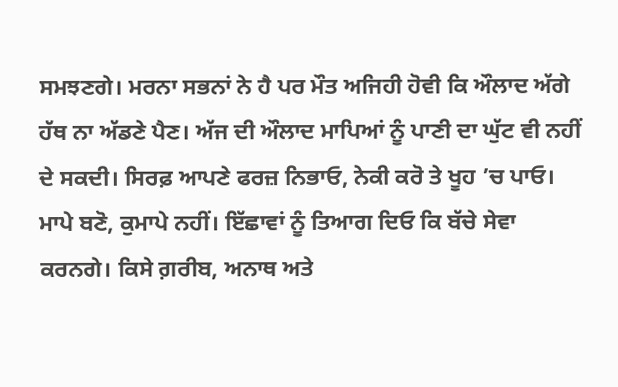ਸਮਝਣਗੇ। ਮਰਨਾ ਸਭਨਾਂ ਨੇ ਹੈ ਪਰ ਮੌਤ ਅਜਿਹੀ ਹੋਵੀ ਕਿ ਔਲਾਦ ਅੱਗੇ ਹੱਥ ਨਾ ਅੱਡਣੇ ਪੈਣ। ਅੱਜ ਦੀ ਔਲਾਦ ਮਾਪਿਆਂ ਨੂੰ ਪਾਣੀ ਦਾ ਘੁੱਟ ਵੀ ਨਹੀਂ ਦੇ ਸਕਦੀ। ਸਿਰਫ਼ ਆਪਣੇ ਫਰਜ਼ ਨਿਭਾਓ, ਨੇਕੀ ਕਰੋ ਤੇ ਖੂਹ ’ਚ ਪਾਓ। ਮਾਪੇ ਬਣੋ, ਕੁਮਾਪੇ ਨਹੀਂ। ਇੱਛਾਵਾਂ ਨੂੰ ਤਿਆਗ ਦਿਓ ਕਿ ਬੱਚੇ ਸੇਵਾ ਕਰਨਗੇ। ਕਿਸੇ ਗ਼ਰੀਬ, ਅਨਾਥ ਅਤੇ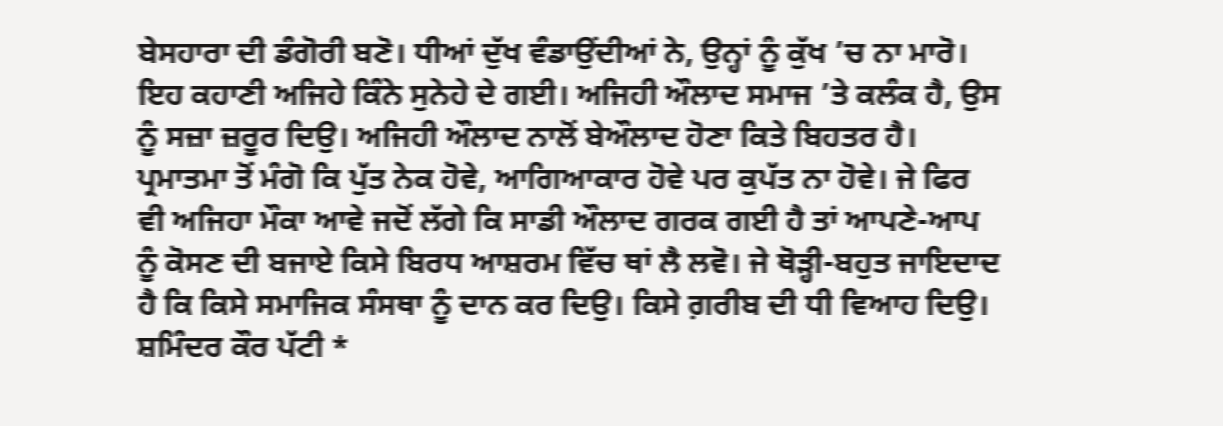ਬੇਸਹਾਰਾ ਦੀ ਡੰਗੋਰੀ ਬਣੋ। ਧੀਆਂ ਦੁੱਖ ਵੰਡਾਉਂਦੀਆਂ ਨੇ, ਉਨ੍ਹਾਂ ਨੂੰ ਕੁੱਖ ’ਚ ਨਾ ਮਾਰੋ। ਇਹ ਕਹਾਣੀ ਅਜਿਹੇ ਕਿੰਨੇ ਸੁਨੇਹੇ ਦੇ ਗਈ। ਅਜਿਹੀ ਔਲਾਦ ਸਮਾਜ ’ਤੇ ਕਲੰਕ ਹੈ, ਉਸ ਨੂੰ ਸਜ਼ਾ ਜ਼ਰੂਰ ਦਿਉ। ਅਜਿਹੀ ਔਲਾਦ ਨਾਲੋਂ ਬੇਔਲਾਦ ਹੋਣਾ ਕਿਤੇ ਬਿਹਤਰ ਹੈ। ਪ੍ਰਮਾਤਮਾ ਤੋਂ ਮੰਗੋ ਕਿ ਪੁੱਤ ਨੇਕ ਹੋਵੇ, ਆਗਿਆਕਾਰ ਹੋਵੇ ਪਰ ਕੁਪੱਤ ਨਾ ਹੋਵੇ। ਜੇ ਫਿਰ ਵੀ ਅਜਿਹਾ ਮੌਕਾ ਆਵੇ ਜਦੋਂ ਲੱਗੇ ਕਿ ਸਾਡੀ ਔਲਾਦ ਗਰਕ ਗਈ ਹੈ ਤਾਂ ਆਪਣੇ-ਆਪ ਨੂੰ ਕੋਸਣ ਦੀ ਬਜਾਏ ਕਿਸੇ ਬਿਰਧ ਆਸ਼ਰਮ ਵਿੱਚ ਥਾਂ ਲੈ ਲਵੋ। ਜੇ ਥੋੜ੍ਹੀ-ਬਹੁਤ ਜਾਇਦਾਦ ਹੈ ਕਿ ਕਿਸੇ ਸਮਾਜਿਕ ਸੰਸਥਾ ਨੂੰ ਦਾਨ ਕਰ ਦਿਉ। ਕਿਸੇ ਗ਼ਰੀਬ ਦੀ ਧੀ ਵਿਆਹ ਦਿਉ।
ਸ਼ਮਿੰਦਰ ਕੌਰ ਪੱਟੀ *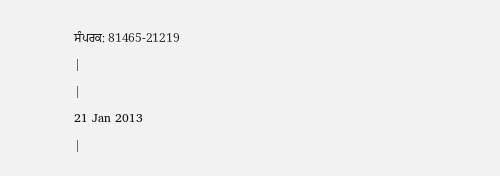ਸੰਪਰਕ: 81465-21219
|
|
21 Jan 2013
|